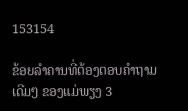153154

ຂ້ອຍລໍາຄານທີ່ຕ້ອງຕອບຄໍາຖາມ ເດີມໆ ຂອງແມ່ພຽງ 3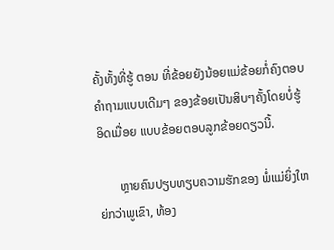ຄັ້ງທັ້ງທີ່ຮູ້ ຕອນ ທີ່ຂ້ອຍຍັງນ້ອຍແມ່ຂ້ອຍກໍ່ຄົງຕອບຄໍາຖາມແບບເດີມໆ ຂອງຂ້ອຍເປັນສິບໆຄັ້ງໂດຍບໍ່ຮູ້ອິດເມື່ອຍ ແບບຂ້ອຍຕອບລູກຂ້ອຍດຽວນີ້.

       ຫຼາຍຄົນປຽບທຽບຄວາມຮັກຂອງ ພໍ່ແມ່ຍິ່ງໃຫຍ່ກວ່າພູເຂົາ, ທ້ອງ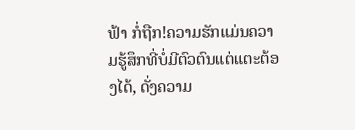ຟ້າ ກໍ່ຖືກ!ຄວາມຮັກແມ່ນຄວາມຮູ້ສຶກທີ່ບໍ່ມີຕົວຕົນແຕ່ແຕະຕ້ອງໄດ້, ດັ່ງຄວາມ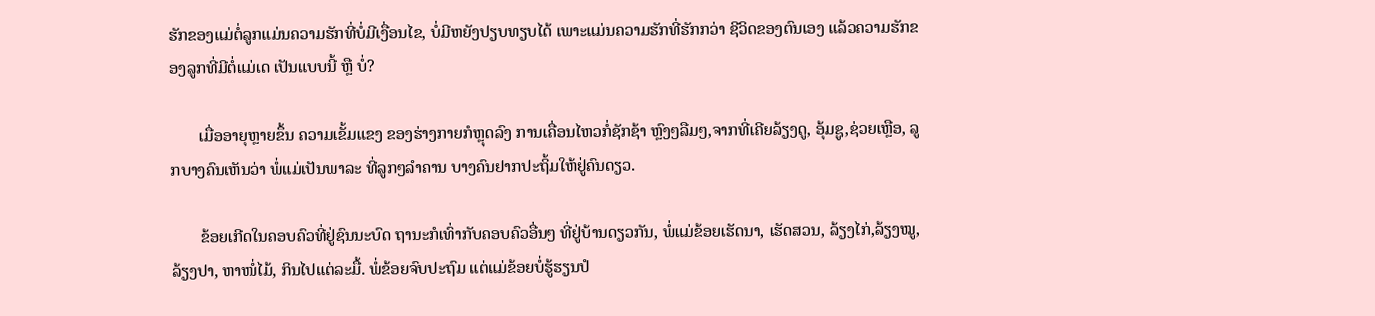ຮັກຂອງແມ່ຕໍ່ລູກແມ່ນຄວາມຮັກທີ່ບໍ່ມີເງື່ອນໄຂ, ບໍ່ມີຫຍັງປຽບທຽບໄດ້ ເພາະແມ່ນຄວາມຮັກທີ່ຮັກກວ່າ ຊີວິດຂອງຕົນເອງ ແລ້ວຄວາມຮັກຂອງລູກທີ່ມີຕໍ່ແມ່ເດ ເປັນແບບນີ້ ຫຼື ບໍ່?

       ເມື່ອອາຍຸຫຼາຍຂຶ້ນ ຄວາມເຂັ້ມແຂງ ຂອງຮ່າງກາຍກໍຫຼຸດລົງ ການເຄື່ອນໄຫວກໍ່ຊັກຊ້າ ຫຼົງໆລືມໆ,ຈາກທີ່ເຄີຍລ້ຽງດູ, ອຸ້ມຊູ,ຊ່ວຍເຫຼືອ, ລູກບາງຄົນເຫັນວ່າ ພໍ່ແມ່ເປັນພາລະ ທີ່ລູກໆລໍາຄານ ບາງຄົນຢາກປະຖິ້ມໃຫ້ຢູ່ຄົນດຽວ.

       ຂ້ອຍເກີດໃນຄອບຄົວທີ່ຢູ່ຊົນນະບົດ ຖານະກໍເທົ່າກັບຄອບຄົວອື່ນໆ ທີ່ຢູ່ບ້ານດຽວກັນ, ພໍ່ແມ່ຂ້ອຍເຮັດນາ, ເຮັດສວນ, ລ້ຽງໄກ່,ລ້ຽງໝູ, ລ້ຽງປາ, ຫາໜໍ່ໄມ້, ກິນໄປແຕ່ລະມື້. ພໍ່ຂ້ອຍຈົບປະຖົມ ແຕ່ແມ່ຂ້ອຍບໍ່ຮູ້ຮຽນປໍ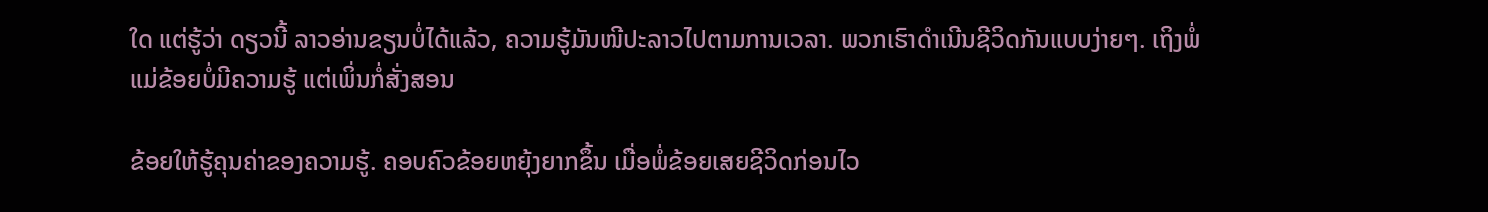ໃດ ແຕ່ຮູ້ວ່າ ດຽວນີ້ ລາວອ່ານຂຽນບໍ່ໄດ້ແລ້ວ, ຄວາມຮູ້ມັນໜີປະລາວໄປຕາມການເວລາ. ພວກເຮົາດໍາເນີນຊີວິດກັນແບບງ່າຍໆ. ເຖິງພໍ່ແມ່ຂ້ອຍບໍ່ມີຄວາມຮູ້ ແຕ່ເພິ່ນກໍ່ສັ່ງສອນ

ຂ້ອຍໃຫ້ຮູ້ຄຸນຄ່າຂອງຄວາມຮູ້. ຄອບຄົວຂ້ອຍຫຍຸ້ງຍາກຂຶ້ນ ເມື່ອພໍ່ຂ້ອຍເສຍຊີວິດກ່ອນໄວ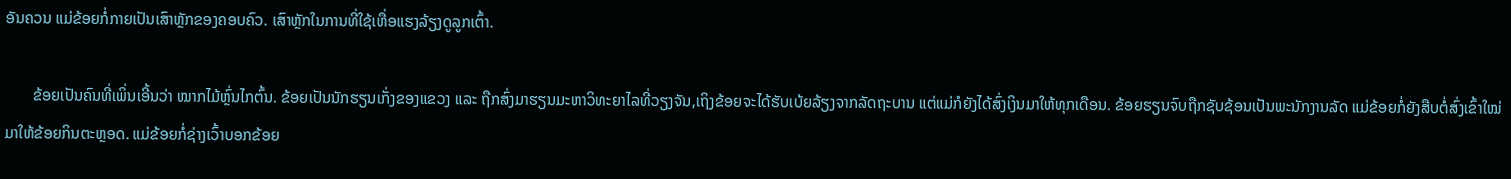ອັນຄວນ ແມ່ຂ້ອຍກໍ່ກາຍເປັນເສົາຫຼັກຂອງຄອບຄົວ. ເສົາຫຼັກໃນການທີ່ໃຊ້ເຫື່ອແຮງລ້ຽງດູລູກເຕົ້າ.

       ຂ້ອຍເປັນຄົນທີ່ເພິ່ນເອີ້ນວ່າ ໝາກໄມ້ຫຼົ່ນໄກຕົ້ນ. ຂ້ອຍເປັນນັກຮຽນເກັ່ງຂອງແຂວງ ແລະ ຖືກສົ່ງມາຮຽນມະຫາວິທະຍາໄລທີ່ວຽງຈັນ,ເຖິງຂ້ອຍຈະໄດ້ຮັບເບ້ຍລ້ຽງຈາກລັດຖະບານ ແຕ່ແມ່ກໍຍັງໄດ້ສົ່ງເງິນມາໃຫ້ທຸກເດືອນ. ຂ້ອຍຮຽນຈົບຖືກຊັບຊ້ອນເປັນພະນັກງານລັດ ແມ່ຂ້ອຍກໍ່ຍັງສືບຕໍ່ສົ່ງເຂົ້າໃໝ່ ມາໃຫ້ຂ້ອຍກິນຕະຫຼອດ. ແມ່ຂ້ອຍກໍ່ຊ່າງເວົ້າບອກຂ້ອຍ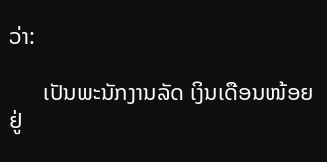ວ່າ:

      ເປັນພະນັກງານລັດ ເງິນເດືອນໜ້ອຍຢູ່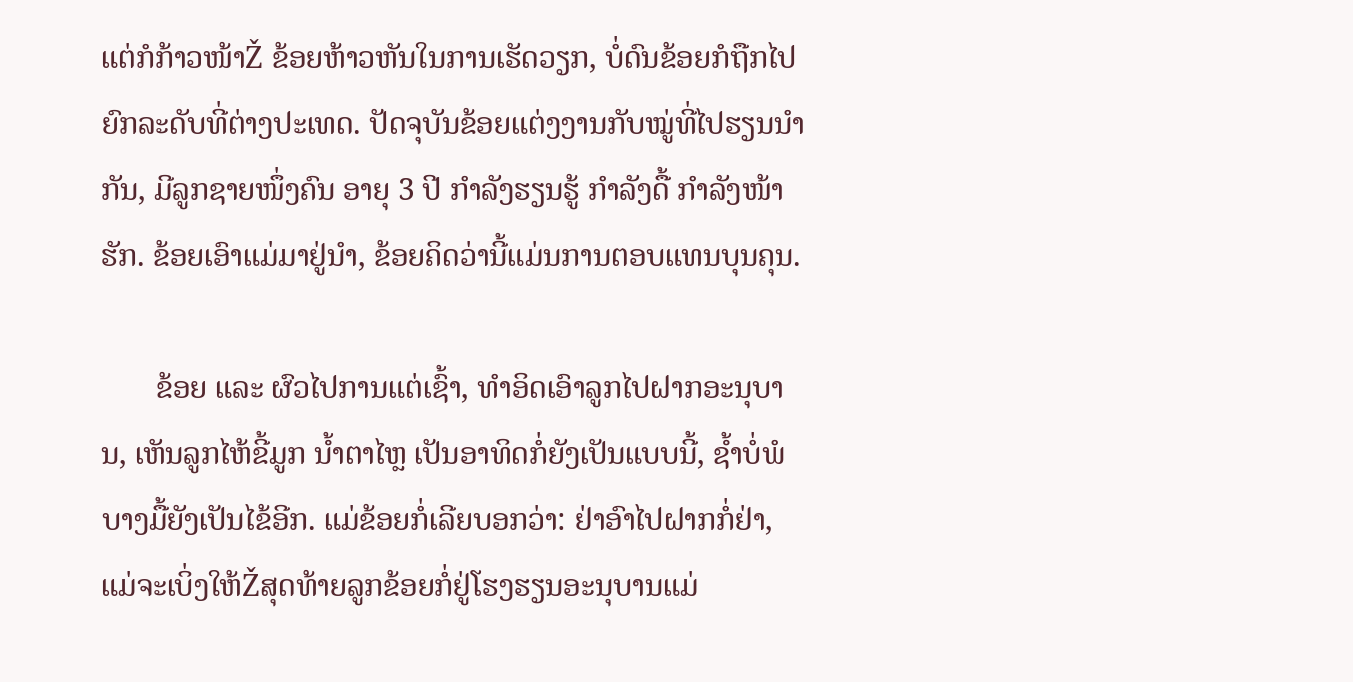ແຕ່ກໍກ້າວໜ້າŽ ຂ້ອຍຫ້າວຫັນໃນການເຮັດວຽກ, ບໍ່ດົນຂ້ອຍກໍຖືກໄປຍົກລະດັບທີ່ຕ່າງປະເທດ. ປັດຈຸບັນຂ້ອຍແຕ່ງງານກັບໝູ່ທີ່ໄປຮຽນນໍາກັນ, ມີລູກຊາຍໜຶ່ງຄົນ ອາຍຸ 3 ປີ ກໍາລັງຮຽນຮູ້ ກໍາລັງດື້ ກໍາລັງໜ້າຮັກ. ຂ້ອຍເອົາແມ່ມາຢູ່ນໍາ, ຂ້ອຍຄິດວ່ານີ້ແມ່ນການຕອບແທນບຸນຄຸນ.

       ຂ້ອຍ ແລະ ຜົວໄປການແຕ່ເຊົ້າ, ທໍາອິດເອົາລູກໄປຝາກອະນຸບານ, ເຫັນລູກໄຫ້ຂີ້ມູກ ນໍ້າຕາໄຫຼ ເປັນອາທິດກໍ່ຍັງເປັນແບບນີ້, ຊໍ້າບໍ່ພໍ ບາງມື້ຍັງເປັນໄຂ້ອີກ. ແມ່ຂ້ອຍກໍ່ເລີຍບອກວ່າ: ຢ່າອົາໄປຝາກກໍ່ຢ່າ, ແມ່ຈະເບິ່ງໃຫ້Žສຸດທ້າຍລູກຂ້ອຍກໍ່ຢູ່ໂຮງຮຽນອະນຸບານແມ່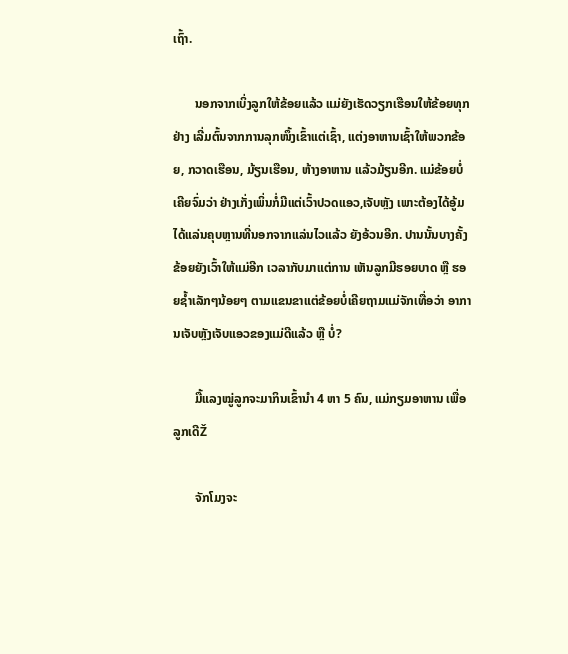ເຖົ້າ.

       ນອກຈາກເບິ່ງລູກໃຫ້ຂ້ອຍແລ້ວ ແມ່ຍັງເຮັດວຽກເຮືອນໃຫ້ຂ້ອຍທຸກຢ່າງ ເລີ່ມຕົ້ນຈາກການລຸກໜຶ້ງເຂົ້າແຕ່ເຊົ້າ, ແຕ່ງອາຫານເຊົ້າໃຫ້ພວກຂ້ອຍ, ກວາດເຮືອນ, ມ້ຽນເຮືອນ, ຫ້າງອາຫານ ແລ້ວມ້ຽນອີກ. ແມ່ຂ້ອຍບໍ່ເຄີຍຈົ່ມວ່າ ຢ່າງເກັ່ງເພິ່ນກໍ່ມີແຕ່ເວົ້າປວດແອວ,ເຈັບຫຼັງ ເພາະຕ້ອງໄດ້ອູ້ມ ໄດ້ແລ່ນຄຸບຫຼານທີ່ນອກຈາກແລ່ນໄວແລ້ວ ຍັງອ້ວນອີກ. ປານນັ້ນບາງຄັ້ງຂ້ອຍຍັງເວົ້າໃຫ້ແມ່ອີກ ເວລາກັບມາແຕ່ການ ເຫັນລູກມີຮອຍບາດ ຫຼື ຮອຍຊໍ້າເລັກໆນ້ອຍໆ ຕາມແຂນຂາແຕ່ຂ້ອຍບໍ່ເຄີຍຖາມແມ່ຈັກເທື່ອວ່າ ອາການເຈັບຫຼັງເຈັບແອວຂອງແມ່ດີແລ້ວ ຫຼື ບໍ່?

       ມື້ແລງໝູ່ລູກຈະມາກິນເຂົ້ານໍາ 4 ຫາ 5 ຄົນ, ແມ່ກຽມອາຫານ ເພື່ອລູກເດີŽ

       ຈັກໂມງຈະ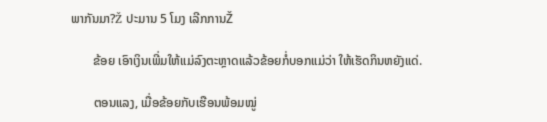ພາກັນມາ?Ž ປະມານ 5 ໂມງ ເລີກການŽ

       ຂ້ອຍ ເອົາເງິນເພີ່ມໃຫ້ແມ່ລົງຕະຫຼາດແລ້ວຂ້ອຍກໍ່ບອກແມ່ວ່າ ໃຫ້ເຮັດກິນຫຍັງແດ່.

       ຕອນແລງ, ເມື່ອຂ້ອຍກັບເຮືອນພ້ອມໝູ່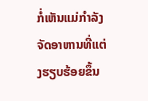ກໍ່ເຫັນແມ່ກໍາລັງຈັດອາຫານທີ່ແຕ່ງຮຽບຮ້ອຍຂຶ້ນ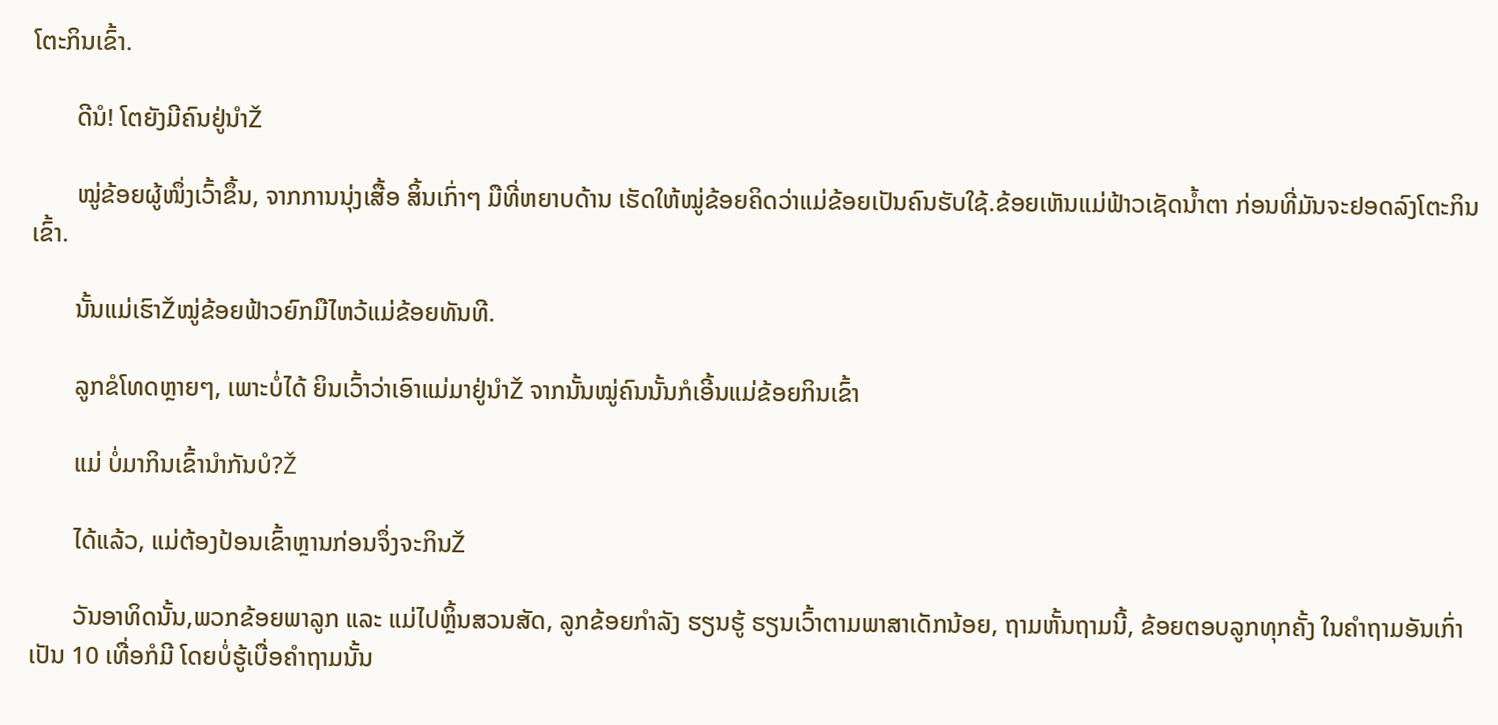ໂຕະກິນເຂົ້າ.

       ດີນໍ! ໂຕຍັງມີຄົນຢູ່ນໍາŽ

       ໝູ່ຂ້ອຍຜູ້ໜຶ່ງເວົ້າຂຶ້ນ, ຈາກການນຸ່ງເສື້ອ ສິ້ນເກົ່າໆ ມືທີ່ຫຍາບດ້ານ ເຮັດໃຫ້ໝູ່ຂ້ອຍຄິດວ່າແມ່ຂ້ອຍເປັນຄົນຮັບໃຊ້.ຂ້ອຍເຫັນແມ່ຟ້າວເຊັດນໍ້າຕາ ກ່ອນທີ່ມັນຈະຢອດລົງໂຕະກິນເຂົ້າ.

       ນັ້ນແມ່ເຮົາŽໝູ່ຂ້ອຍຟ້າວຍົກມືໄຫວ້ແມ່ຂ້ອຍທັນທີ.

       ລູກຂໍໂທດຫຼາຍໆ, ເພາະບໍ່ໄດ້ ຍິນເວົ້າວ່າເອົາແມ່ມາຢູ່ນໍາŽ ຈາກນັ້ນໝູ່ຄົນນັ້ນກໍເອີ້ນແມ່ຂ້ອຍກິນເຂົ້າ

       ແມ່ ບໍ່ມາກິນເຂົ້ານໍາກັນບໍ?Ž

       ໄດ້ແລ້ວ, ແມ່ຕ້ອງປ້ອນເຂົ້າຫຼານກ່ອນຈຶ່ງຈະກິນŽ

       ວັນອາທິດນັ້ນ,ພວກຂ້ອຍພາລູກ ແລະ ແມ່ໄປຫຼິ້ນສວນສັດ, ລູກຂ້ອຍກໍາລັງ ຮຽນຮູ້ ຮຽນເວົ້າຕາມພາສາເດັກນ້ອຍ, ຖາມຫັ້ນຖາມນີ້, ຂ້ອຍຕອບລູກທຸກຄັ້ງ ໃນຄໍາຖາມອັນເກົ່າເປັນ 10 ເທື່ອກໍມີ ໂດຍບໍ່ຮູ້ເບື່ອຄໍາຖາມນັ້ນ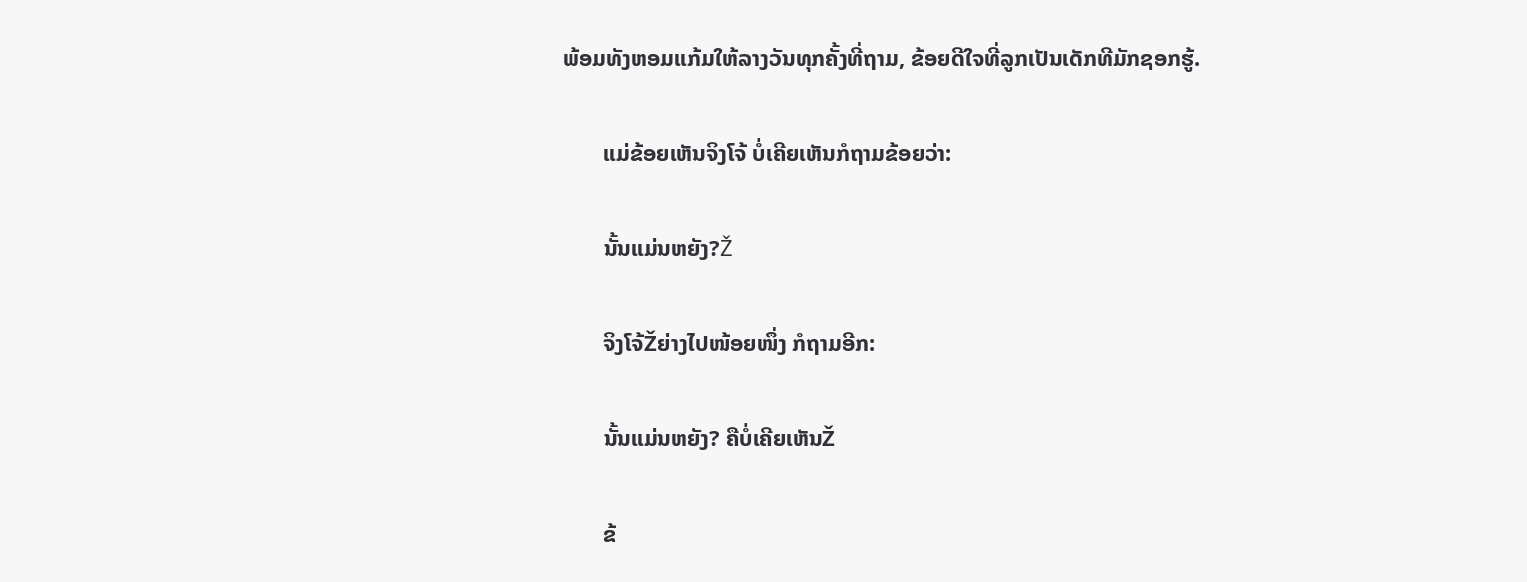ພ້ອມທັງຫອມແກ້ມໃຫ້ລາງວັນທຸກຄັ້ງທີ່ຖາມ, ຂ້ອຍດີໃຈທີ່ລູກເປັນເດັກທີມັກຊອກຮູ້.

       ແມ່ຂ້ອຍເຫັນຈິງໂຈ້ ບໍ່ເຄີຍເຫັນກໍຖາມຂ້ອຍວ່າ:

       ນັ້ນແມ່ນຫຍັງ?Ž

       ຈິງໂຈ້Žຍ່າງໄປໜ້ອຍໜຶ່ງ ກໍຖາມອີກ:

       ນັ້ນແມ່ນຫຍັງ? ຄືບໍ່ເຄີຍເຫັນŽ

       ຂ້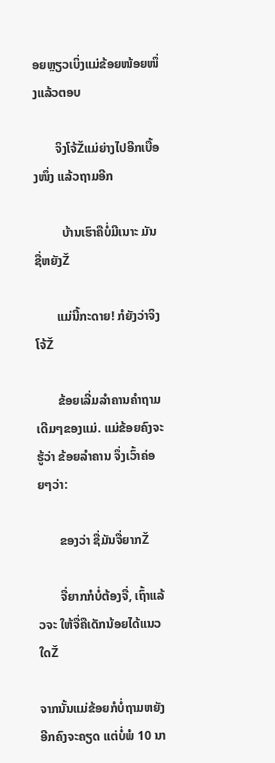ອຍຫຼຽວເບິ່ງແມ່ຂ້ອຍໜ້ອຍໜຶ່ງແລ້ວຕອບ

       ຈິງໂຈ້Žແມ່ຍ່າງໄປອີກເບື້ອງໜຶ່ງ ແລ້ວຖາມອີກ

         ບ້ານເຮົາຄືບໍ່ມີເນາະ ມັນຊື່ຫຍັງŽ

       ແມ່ນີ້ກະດາຍ! ກໍຍັງວ່າຈິງໂຈ້Ž

       ຂ້ອຍເລີ່ມລໍາຄານຄໍາຖາມເດີມໆຂອງແມ່. ແມ່ຂ້ອຍຄົງຈະຮູ້ວ່າ ຂ້ອຍລໍາຄານ ຈຶ່ງເວົ້າຄ່ອຍໆວ່າ:

       ຂອງວ່າ ຊື່ມັນຈື່ຍາກŽ

       ຈື່ຍາກກໍບໍ່ຕ້ອງຈື່, ເຖົ້າແລ້ວຈະ ໃຫ້ຈື່ຄືເດັກນ້ອຍໄດ້ແນວໃດŽ

ຈາກນັ້ນແມ່ຂ້ອຍກໍບໍ່ຖາມຫຍັງອີກຄົງຈະຄຽດ ແຕ່ບໍ່ພໍ 10 ນາ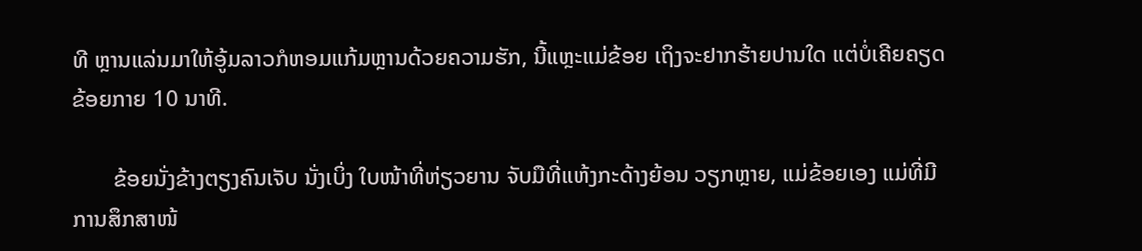ທີ ຫຼານແລ່ນມາໃຫ້ອູ້ມລາວກໍຫອມແກ້ມຫຼານດ້ວຍຄວາມຮັກ, ນີ້ແຫຼະແມ່ຂ້ອຍ ເຖິງຈະຢາກຮ້າຍປານໃດ ແຕ່ບໍ່ເຄີຍຄຽດຂ້ອຍກາຍ 10 ນາທີ.

       ຂ້ອຍນັ່ງຂ້າງຕຽງຄົນເຈັບ ນັ່ງເບິ່ງ ໃບໜ້າທີ່ຫ່ຽວຍານ ຈັບມືທີ່ແຫ້ງກະດ້າງຍ້ອນ ວຽກຫຼາຍ, ແມ່ຂ້ອຍເອງ ແມ່ທີ່ມີການສຶກສາໜ້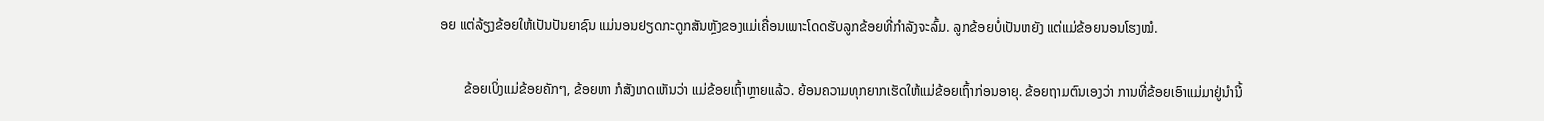ອຍ ແຕ່ລ້ຽງຂ້ອຍໃຫ້ເປັນປັນຍາຊົນ ແມ່ນອນຢຽດກະດູກສັນຫຼັງຂອງແມ່ເຄື່ອນເພາະໂດດຮັບລູກຂ້ອຍທີ່ກໍາລັງຈະລົ້ມ. ລູກຂ້ອຍບໍ່ເປັນຫຍັງ ແຕ່ແມ່ຂ້ອຍນອນໂຮງໝໍ.

       ຂ້ອຍເບິ່ງແມ່ຂ້ອຍຄັກໆ, ຂ້ອຍຫາ ກໍສັງເກດເຫັນວ່າ ແມ່ຂ້ອຍເຖົ້າຫຼາຍແລ້ວ. ຍ້ອນຄວາມທຸກຍາກເຮັດໃຫ້ແມ່ຂ້ອຍເຖົ້າກ່ອນອາຍຸ. ຂ້ອຍຖາມຕົນເອງວ່າ ການທີ່ຂ້ອຍເອົາແມ່ມາຢູ່ນໍານີ້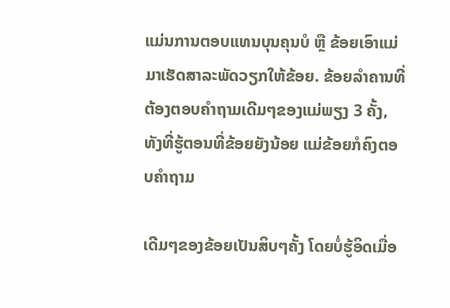ແມ່ນການຕອບແທນບຸນຄຸນບໍ ຫຼື ຂ້ອຍເອົາແມ່ມາເຮັດສາລະພັດວຽກໃຫ້ຂ້ອຍ. ຂ້ອຍລໍາຄານທີ່ຕ້ອງຕອບຄໍາຖາມເດີມໆຂອງແມ່ພຽງ 3 ຄັ້ງ, ທັງທີ່ຮູ້ຕອນທີ່ຂ້ອຍຍັງນ້ອຍ ແມ່ຂ້ອຍກໍຄົງຕອບຄຳຖາມ

ເດີມໆຂອງຂ້ອຍເປັນສິບໆຄັ້ງ ໂດຍບໍ່ຮູ້ອິດເມື່ອ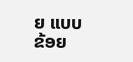ຍ ແບບຂ້ອຍ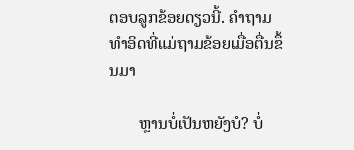ຕອບລູກຂ້ອຍດຽວນີ້. ຄໍາຖາມທໍາອິດທີ່ແມ່ຖາມຂ້ອຍເມື່ອຕື່ນຂຶ້ນມາ

       ຫຼານບໍ່ເປັນຫຍັງບໍ? ບໍ່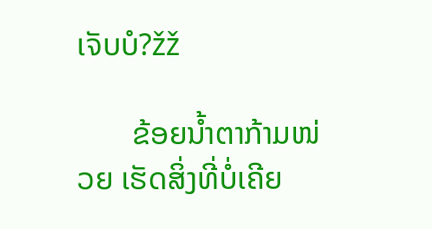ເຈັບບໍ?žž

       ຂ້ອຍນໍ້າຕາກ້າມໜ່ວຍ ເຮັດສິ່ງທີ່ບໍ່ເຄີຍ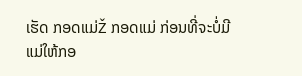ເຮັດ ກອດແມ່Ž ກອດແມ່ ກ່ອນທີ່ຈະບໍ່ມີແມ່ໃຫ້ກອ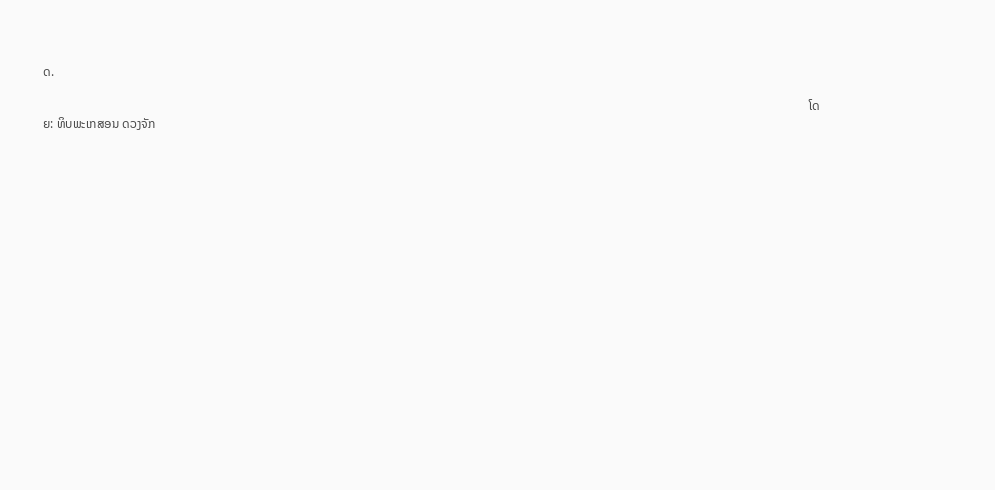ດ.

                                                                                                                                                                                                                                                     ໂດຍ: ທິບພະເກສອນ ດວງຈັກ